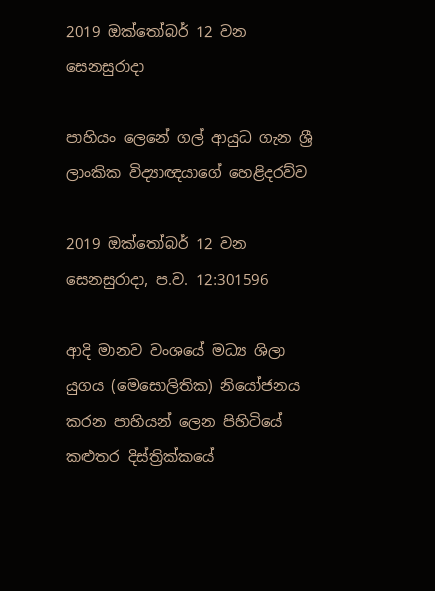2019 ඔක්තෝබර් 12 වන සෙනසුරාදා

පාහියං ලෙනේ ගල් ආයුධ ගැන ශ්‍රී ලාංකික විද්‍යාඥයාගේ හෙළිදරව්ව

2019 ඔක්තෝබර් 12 වන සෙනසුරාදා, ප.ව. 12:301596

ආදි මානව වංශයේ මධ්‍ය ශිලා යුගය (මෙසොලිතික) නියෝජනය කරන පාහියන් ලෙන පිහිටියේ කළුතර දිස්ත්‍රික්කයේ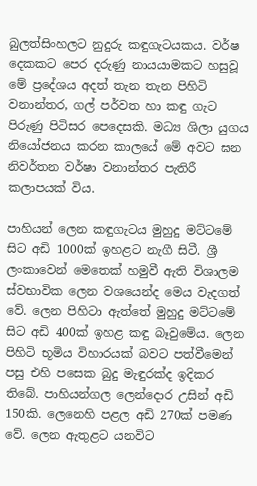බුලත්සිංහලට නුදුරු කඳුගැටයකය. වර්ෂ දෙකකට පෙර දරුණු නායයාමකට හසුවූ මේ ප්‍රදේශය අදත් තැන තැන පිහිටි වනාන්තර, ගල් පර්වත හා කඳු ගැට පිරුණු පිටිසර පෙදෙසකි. මධ්‍ය ශිලා යුගය නියෝජනය කරන කාලයේ මේ අවට ඝන නිවර්තන වර්ෂා වනාන්තර පැතිරී කලාපයක් විය.

පාහියන් ලෙන කඳුගැටය මුහුදු මට්ටමේ සිට අඩි 1000ක් ඉහළට නැගී සිටී. ශ්‍රී ලංකාවෙන් මෙතෙක් හමුවී ඇති විශාලම ස්වභාවික ලෙන වශයෙන්ද මෙය වැදගත් වේ. ලෙන පිහිටා ඇත්තේ මුහුදු මට්ටමේ සිට අඩි 400ක් ඉහළ කඳු බෑවුමේය. ලෙන පිහිටි භූමිය විහාරයක් බවට පත්වීමෙන් පසු එහි පසෙක බුදු මැඳුරක්ද ඉදිකර තිබේ. පාහියන්ගල ලෙන්දොර උසින් අඩි 150කි. ලෙනෙහි පළල අඩි 270ක් පමණ වේ. ලෙන ඇතුළට යනවිට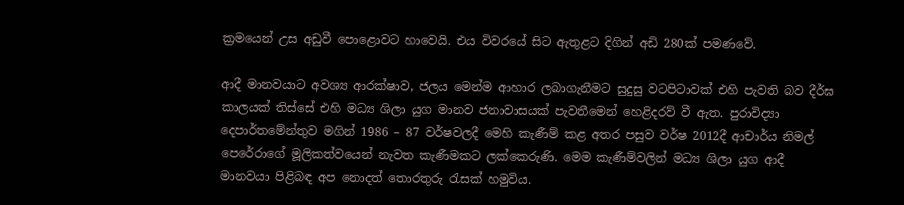ක්‍රමයෙන් උස අඩුවී පොළොවට හාවෙයි. එය විවරයේ සිට ඇතුළට දිගින් අඩි 280ක් පමණවේ.

ආදී මානවයාට අවශ්‍ය ආරක්ෂාව, ජලය මෙන්ම ආහාර ලබාගැනීමට සුදුසු වටපිටාවක් එහි පැවති බව දීර්ඝ කාලයක් තිස්සේ එහි මධ්‍ය ශිලා යුග මානව ජනාවාසයක් පැවතීමෙන් හෙළිදරව් වී ඇත. පුරාවිද්‍යා දෙපාර්තමේන්තුව මගින් 1986 – 87 වර්ෂවලදී මෙහි කැණීම් කළ අතර පසුව වර්ෂ 2012දී ආචාර්ය නිමල් පෙරේරාගේ මූලිකත්වයෙන් නැවත කැණීමකට ලක්කෙරුණි. මෙම කැණීම්වලින් මධ්‍ය ශිලා යුග ආදී මානවයා පිළිබඳ අප නොදත් තොරතුරු රැසක් හමුවිය.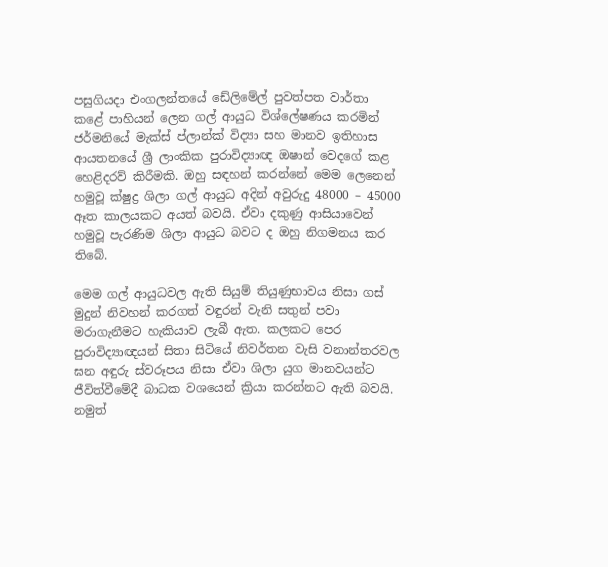පසුගියදා එංගලන්තයේ ඩේලිමේල් පුවත්පත වාර්තා කළේ පාහියන් ලෙන ගල් ආයුධ විශ්ලේෂණය කරමින් ජර්මනියේ මැක්ස් ප්ලාන්ක් විද්‍යා සහ මානව ඉතිහාස ආයතනයේ ශ්‍රී ලාංකික පුරාවිද්‍යාඥ ඔෂාන් වෙදගේ කළ හෙළිදරව් කිරීමකි. ඔහු සඳහන් කරන්නේ මෙම ලෙනෙන් හමුවූ ක්ෂුද්‍ර ශිලා ගල් ආයුධ අදින් අවුරුදු 48000 – 45000 ඈත කාලයකට අයත් බවයි. ඒවා දකුණු ආසියාවෙන් හමුවූ පැරණිම ශිලා ආයුධ බවට ද ඔහු නිගමනය කර තිබේ.

මෙම ගල් ආයුධවල ඇති සියුම් තියුණුභාවය නිසා ගස් මුදුන් නිවහන් කරගත් වඳුරන් වැනි සතුන් පවා මරාගැනීමට හැකියාව ලැබී ඇත. කලකට පෙර පුරාවිද්‍යාඥයන් සිතා සිටියේ නිවර්තන වැසි වනාන්තරවල ඝන අඳුරු ස්වරූපය නිසා ඒවා ශිලා යුග මානවයන්ට ජීවිත්වීමේදී බාධක වශයෙන් ක්‍රියා කරන්නට ඇති බවයි. නමුත්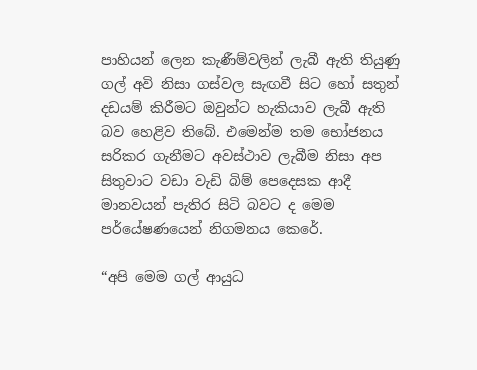පාහියන් ලෙන කැණීම්වලින් ලැබී ඇති තියුණු ගල් අවි නිසා ගස්වල සැඟවී සිට හෝ සතුන් දඩයම් කිරීමට ඔවුන්ට හැකියාව ලැබී ඇති බව හෙළිව තිබේ. එමෙන්ම තම භෝජනය සරිකර ගැනීමට අවස්ථාව ලැබීම නිසා අප සිතුවාට වඩා වැඩි බිම් පෙදෙසක ආදී මානවයන් පැතිර සිටි බවට ද මෙම පර්යේෂණයෙන් නිගමනය කෙරේ.

“අපි මෙම ගල් ආයුධ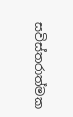සවිස්තරාත්මක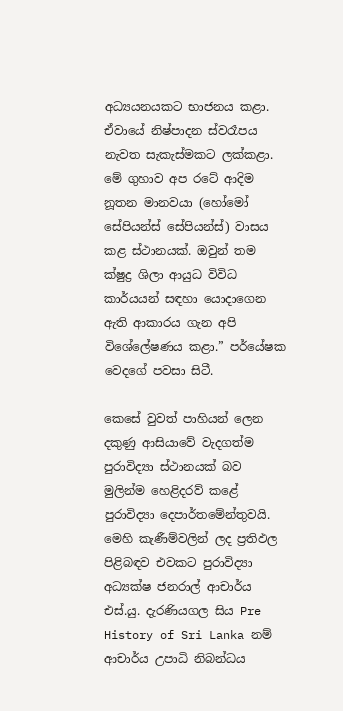අධ්‍යයනයකට භාජනය කළා. ඒවායේ නිෂ්පාදන ස්වරෑපය නැවත සැකැස්මකට ලක්කළා. මේ ගුහාව අප රටේ ආදිම නූතන මානවයා (හෝමෝ සේපියන්ස් සේපියන්ස්) වාසය කළ ස්ථානයක්. ඔවුන් තම ක්ෂුද්‍ර ශිලා ආයුධ විවිධ කාර්යයන් සඳහා යොදාගෙන ඇති ආකාරය ගැන අපි විශේලේෂණය කළා.” පර්යේෂක වෙදගේ පවසා සිටී.

කෙසේ වුවත් පාහියන් ලෙන දකුණු ආසියාවේ වැදගත්ම පුරාවිද්‍යා ස්ථානයක් බව මුලින්ම හෙළිදරව් කළේ පුරාවිද්‍යා දෙපාර්තමේන්තුවයි. මෙහි කැණීම්වලින් ලද ප්‍රතිඵල පිළිබඳව එවකට පුරාවිද්‍යා අධ්‍යක්ෂ ජනරාල් ආචාර්ය එස්.යු. දැරණියගල සිය Pre History of Sri Lanka නම් ආචාර්ය උපාධි නිබන්ධය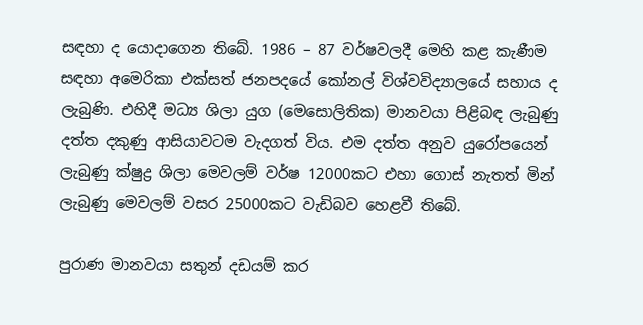සඳහා ද යොදාගෙන තිබේ. 1986 – 87 වර්ෂවලදී මෙහි කළ කැණීම සඳහා අමෙරිකා එක්සත් ජනපදයේ කෝනල් විශ්වවිද්‍යාලයේ සහාය ද ලැබුණි. එහිදී මධ්‍ය ශිලා යුග (මෙසොලිතික) මානවයා පිළිබඳ ලැබුණු දත්ත දකුණු ආසියාවටම වැදගත් විය. එම දත්ත අනුව යුරෝපයෙන් ලැබුණු ක්ෂුද්‍ර ශිලා මෙවලම් වර්ෂ 12000කට එහා ගොස් නැතත් මින් ලැබුණු මෙවලම් වසර 25000කට වැඩිබව හෙළවී තිබේ.

පුරාණ මානවයා සතුන් දඩයම් කර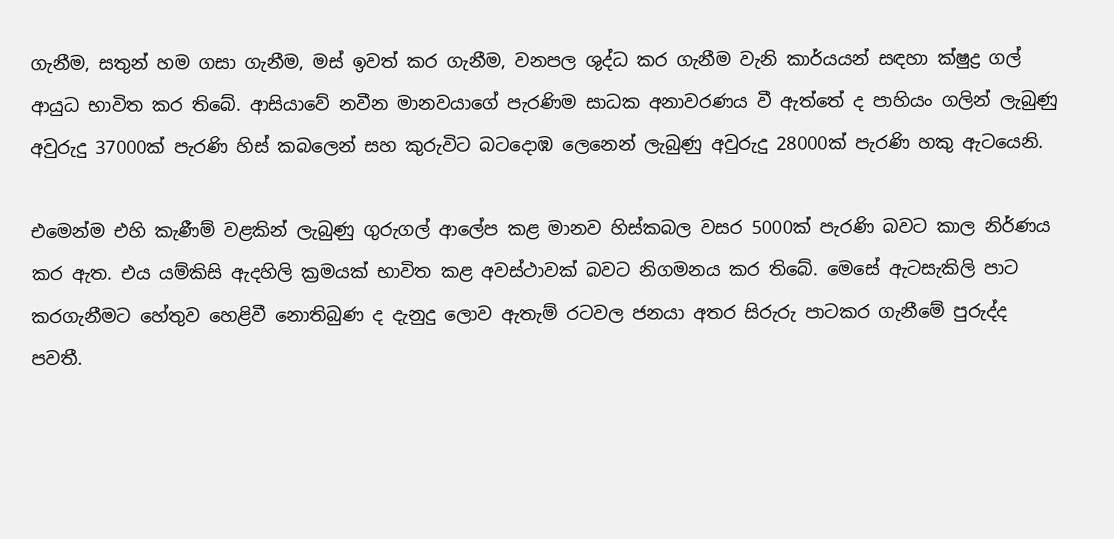ගැනීම, සතුන් හම ගසා ගැනීම, මස් ඉවත් කර ගැනීම, වනපල ශුද්ධ කර ගැනීම වැනි කාර්යයන් සඳහා ක්ෂුද්‍ර ගල් ආයුධ භාවිත කර තිබේ. ආසියාවේ නවීන මානවයාගේ පැරණිම සාධක අනාවරණය වී ඇත්තේ ද පාහියං ගලින් ලැබුණු අවුරුදු 37000ක් පැරණි හිස් කබලෙන් සහ කුරුවිට බටදොඹ ලෙනෙන් ලැබුණු අවුරුදු 28000ක් පැරණි හකු ඇටයෙනි.

එමෙන්ම එහි කැණීම් වළකින් ලැබුණු ගුරුගල් ආලේප කළ මානව හිස්කබල වසර 5000ක් පැරණි බවට කාල නිර්ණය කර ඇත. එය යම්කිසි ඇදහිලි ක්‍රමයක් භාවිත කළ අවස්ථාවක් බවට නිගමනය කර තිබේ. මෙසේ ඇටසැකිලි පාට කරගැනීමට හේතුව හෙළිවී නොතිබුණ ද දැනුදු ලොව ඇතැම් රටවල ජනයා අතර සිරුරු පාටකර ගැනීමේ පුරුද්ද පවතී.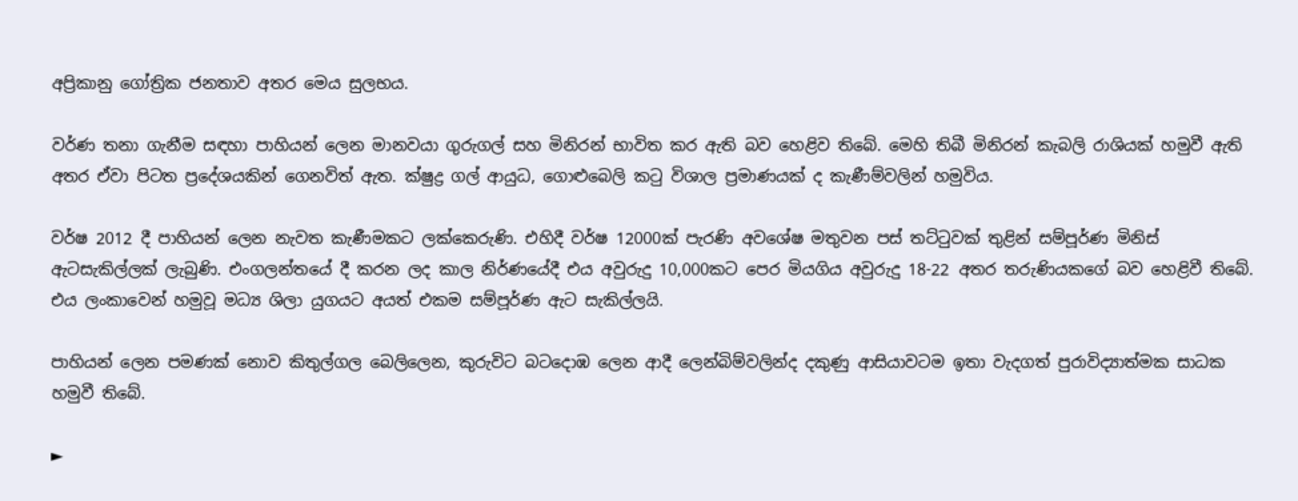අප්‍රිකානු ගෝත්‍රික ජනතාව අතර මෙය සුලභය.

වර්ණ තනා ගැනීම සඳහා පාහියන් ලෙන මානවයා ගුරුගල් සහ මිනිරන් භාවිත කර ඇති බව හෙළිව තිබේ. මෙහි තිබී මිනිරන් කැබලි රාශියක් හමුවී ඇති අතර ඒවා පිටත ප්‍රදේශයකින් ගෙනවිත් ඇත. ක්ෂුද්‍ර ගල් ආයුධ, ගොළුබෙලි කටු විශාල ප්‍රමාණයක් ද කැණීම්වලින් හමුවිය.

වර්ෂ 2012 දී පාහියන් ලෙන නැවත කැණීමකට ලක්කෙරුණි. එහිදී වර්ෂ 12000ක් පැරණි අවශේෂ මතුවන පස් තට්ටුවක් තුළින් සම්පූර්ණ මිනිස් ඇටසැකිල්ලක් ලැබුණි. එංගලන්තයේ දී කරන ලද කාල නිර්ණයේදී එය අවුරුදු 10,000කට පෙර මියගිය අවුරුදු 18-22 අතර තරුණියකගේ බව හෙළිවී තිබේ. එය ලංකාවෙන් හමුවූ මධ්‍ය ශිලා යුගයට අයත් එකම සම්පූර්ණ ඇට සැකිල්ලයි.

පාහියන් ලෙන පමණක් නොව කිතුල්ගල බෙලිලෙන, කුරුවිට බටදොඹ ලෙන ආදී ලෙන්බිම්වලින්ද දකුණු ආසියාවටම ඉතා වැදගත් පුරාවිද්‍යාත්මක සාධක හමුවී තිබේ.

►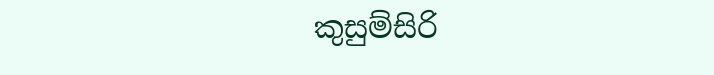කුසුම්සිරි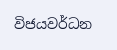විජයවර්ධන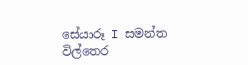සේයාරූ I සමන්ත විල්තෙර